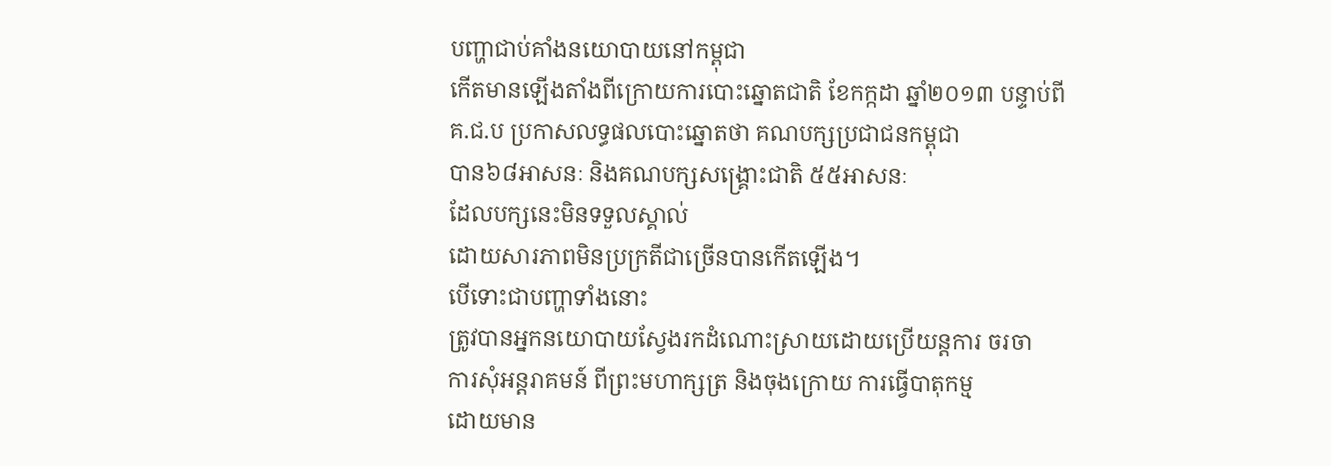បញ្ហាជាប់គាំងនយោបាយនៅកម្ពុជា
កើតមានឡើងតាំងពីក្រោយការបោះឆ្នោតជាតិ ខែកក្កដា ឆ្នាំ២០១៣ បន្ទាប់ពី
គ.ជ.ប ប្រកាសលទ្ធផលបោះឆ្នោតថា គណបក្សប្រជាជនកម្ពុជា
បាន៦៨អាសនៈ និងគណបក្សសង្គ្រោះជាតិ ៥៥អាសនៈ
ដែលបក្សនេះមិនទទួលស្គាល់
ដោយសារភាពមិនប្រក្រតីជាច្រើនបានកើតឡើង។
បើទោះជាបញ្ហាទាំងនោះ
ត្រូវបានអ្នកនយោបាយស្វែងរកដំណោះស្រាយដោយប្រើយន្តការ ចរចា
ការសុំអន្តរាគមន៍ ពីព្រះមហាក្សត្រ និងចុងក្រោយ ការធ្វើបាតុកម្ម
ដោយមាន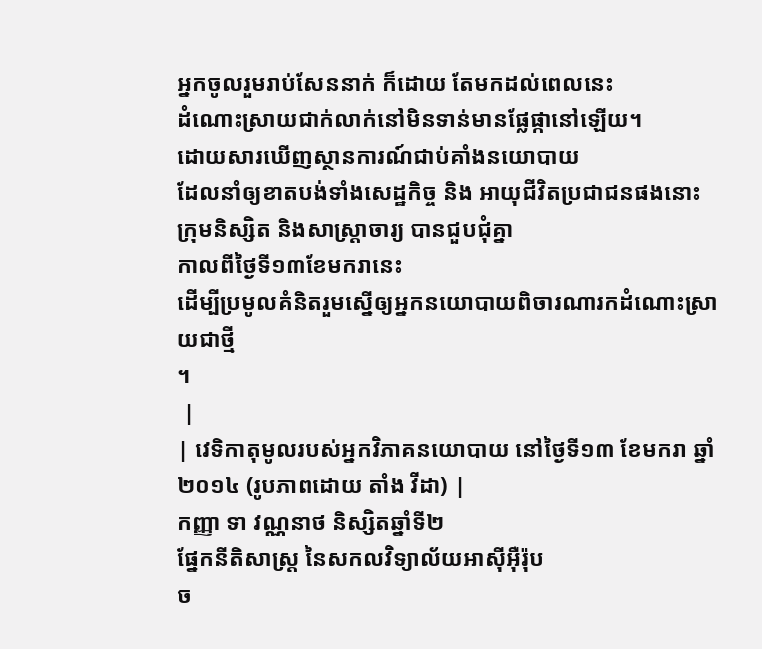អ្នកចូលរួមរាប់សែននាក់ ក៏ដោយ តែមកដល់ពេលនេះ
ដំណោះស្រាយជាក់លាក់នៅមិនទាន់មានផ្លែផ្កានៅឡើយ។
ដោយសារឃើញស្ថានការណ៍ជាប់គាំងនយោបាយ
ដែលនាំឲ្យខាតបង់ទាំងសេដ្ឋកិច្ច និង អាយុជីវិតប្រជាជនផងនោះ
ក្រុមនិស្សិត និងសាស្ត្រាចារ្យ បានជួបជុំគ្នា
កាលពីថ្ងៃទី១៣ខែមករានេះ
ដើម្បីប្រមូលគំនិតរួមស្នើឲ្យអ្នកនយោបាយពិចារណារកដំណោះស្រាយជាថ្មី
។
 |
| វេទិកាតុមូលរបស់អ្នកវិភាគនយោបាយ នៅថ្ងៃទី១៣ ខែមករា ឆ្នាំ២០១៤ (រូបភាពដោយ តាំង វីដា) |
កញ្ញា ទា វណ្ណនាថ និស្សិតឆ្នាំទី២
ផ្នែកនីតិសាស្ត្រ នៃសកលវិទ្យាល័យអាស៊ីអ៊ឺរ៉ុប
ច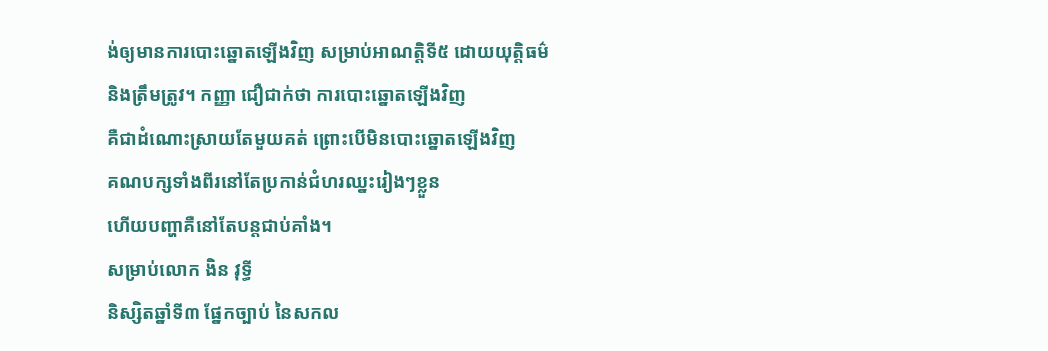ង់ឲ្យមានការបោះឆ្នោតឡើងវិញ សម្រាប់អាណត្តិទី៥ ដោយយុត្តិធម៌
និងត្រឹមត្រូវ។ កញ្ញា ជឿជាក់ថា ការបោះឆ្នោតឡើងវិញ
គឺជាដំណោះស្រាយតែមួយគត់ ព្រោះបើមិនបោះឆ្នោតឡើងវិញ
គណបក្សទាំងពីរនៅតែប្រកាន់ជំហរឈ្នះរៀងៗខ្លួន
ហើយបញ្ហាគឺនៅតែបន្តជាប់គាំង។
សម្រាប់លោក ងិន វុទ្ធី
និស្សិតឆ្នាំទី៣ ផ្នែកច្បាប់ នៃសកល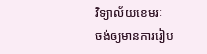វិទ្យាល័យខេមរៈ
ចង់ឲ្យមានការរៀប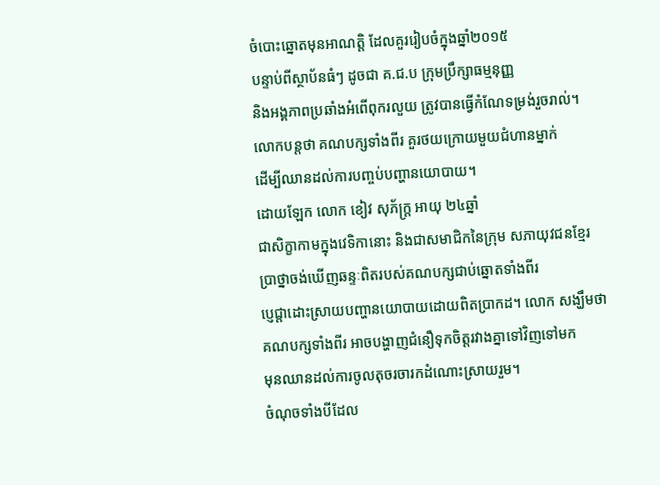ចំបោះឆ្នោតមុនអាណត្តិ ដែលគួររៀបចំក្នុងឆ្នាំ២០១៥
បន្ទាប់ពីស្ថាប័នធំៗ ដូចជា គ.ជ.ប ក្រុមប្រឹក្សាធម្មនុញ្ញ
និងអង្គភាពប្រឆាំងអំពើពុករលួយ ត្រូវបានធ្វើកំណែទម្រង់រួចរាល់។
លោកបន្តថា គណបក្សទាំងពីរ គួរថយក្រោយមួយជំហានម្នាក់
ដើម្បីឈានដល់ការបញ្ចប់បញ្ហានយោបាយ។
ដោយឡែក លោក ខៀវ សុភ័ក្ត្រ អាយុ ២៤ឆ្នាំ
ជាសិក្ខាកាមក្នុងវេទិកានោះ និងជាសមាជិកនៃក្រុម សភាយុវជនខ្មែរ
ប្រាថ្នាចង់ឃើញឆន្ទៈពិតរបស់គណបក្សជាប់ឆ្នោតទាំងពីរ
បេ្ញជ្តាដោះស្រាយបញ្ហានយោបាយដោយពិតប្រាកដ។ លោក សង្ឃឹមថា
គណបក្សទាំងពីរ អាចបង្ហាញជំនឿទុកចិត្តរវាងគ្នាទៅវិញទៅមក
មុនឈានដល់ការចូលតុចរចារកដំណោះស្រាយរួម។
ចំណុចទាំងបីដែល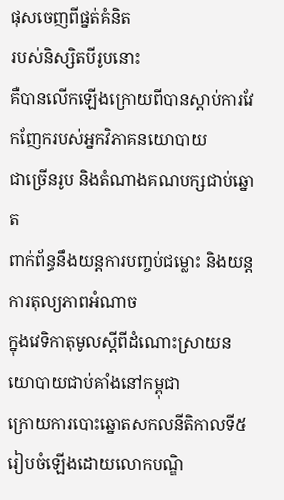ផុសចេញពីផ្នត់គំនិត
របស់និស្សិតបីរូបនោះ
គឺបានលើកឡើងក្រោយពីបានស្តាប់ការវែកញែករបស់អ្នកវិភាគនយោបាយ
ជាច្រើនរូប និងតំណាងគណបក្សជាប់ឆ្នោត
ពាក់ព័ន្ធនឹងយន្តការបញ្ចប់ជម្លោះ និងយន្តការតុល្យភាពអំណាច
ក្នុងវេទិកាតុមូលស្តីពីដំណោះស្រាយនយោបាយជាប់គាំងនៅកម្ពុជា
ក្រោយការបោះឆ្នោតសកលនីតិកាលទី៥ រៀបចំឡើងដោយលោកបណ្ឌិ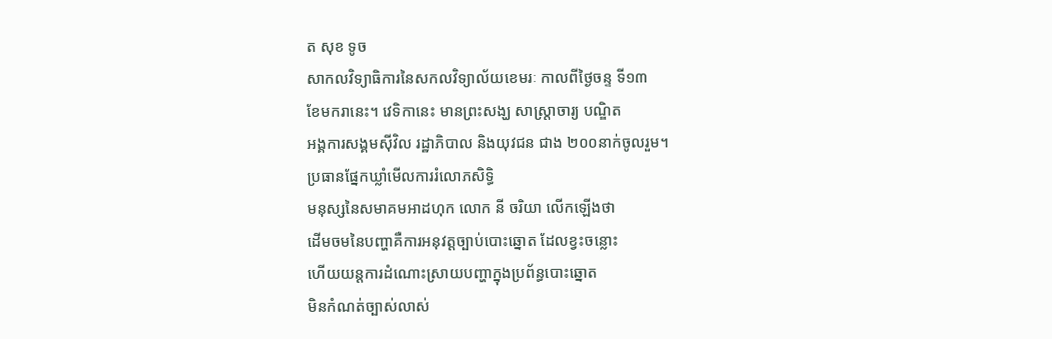ត សុខ ទូច
សាកលវិទ្យាធិការនៃសកលវិទ្យាល័យខេមរៈ កាលពីថ្ងៃចន្ទ ទី១៣
ខែមករានេះ។ វេទិកានេះ មានព្រះសង្ឃ សាស្ត្រាចារ្យ បណ្ឌិត
អង្គការសង្គមស៊ីវិល រដ្ឋាភិបាល និងយុវជន ជាង ២០០នាក់ចូលរួម។
ប្រធានផ្នែកឃ្លាំមើលការរំលោភសិទ្ធិ
មនុស្សនៃសមាគមអាដហុក លោក នី ចរិយា លើកឡើងថា
ដើមចមនៃបញ្ហាគឺការអនុវត្តច្បាប់បោះឆ្នោត ដែលខ្វះចន្លោះ
ហើយយន្តការដំណោះស្រាយបញ្ហាក្នុងប្រព័ន្ធបោះឆ្នោត
មិនកំណត់ច្បាស់លាស់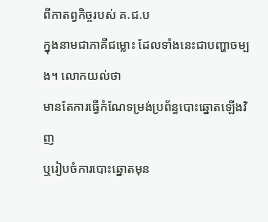ពីកាតព្វកិច្ចរបស់ គ.ជ.ប
ក្នុងនាមជាភាគីជម្លោះ ដែលទាំងនេះជាបញ្ហាចម្បង។ លោកយល់ថា
មានតែការធ្វើកំណែទម្រង់ប្រព័ន្ធបោះឆ្នោតឡើងវិញ
ឬរៀបចំការបោះឆ្នោតមុន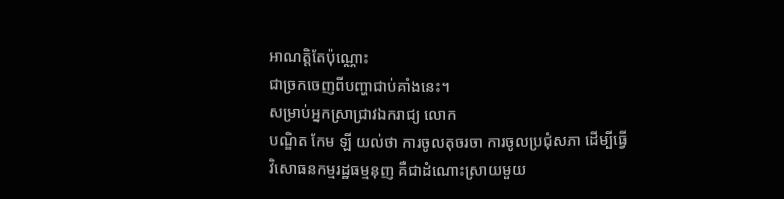អាណត្តិតែប៉ុណ្ណោះ
ជាច្រកចេញពីបញ្ហាជាប់គាំងនេះ។
សម្រាប់អ្នកស្រាជ្រាវឯករាជ្យ លោក
បណ្ឌិត កែម ឡី យល់ថា ការចូលតុចរចា ការចូលប្រជុំសភា ដើម្បីធ្វើ
វិសោធនកម្មរដ្ឋធម្មនុញ គឺជាដំណោះស្រាយមួយ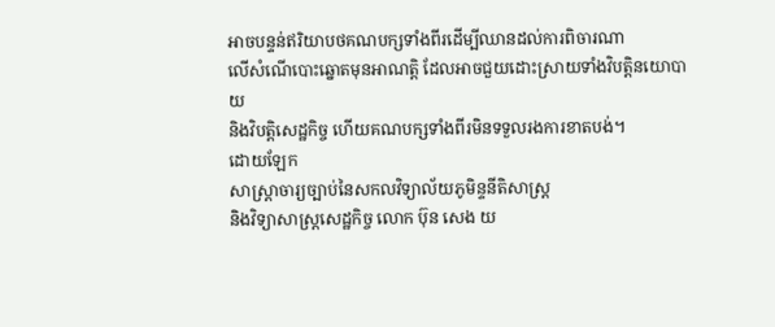អាចបន្ទន់ឥរិយាបថគណបក្សទាំងពីរដើម្បីឈានដល់ការពិចារណា
លើសំណើបោះឆ្នោតមុនអាណត្តិ ដែលអាចជួយដោះស្រាយទាំងវិបត្តិនយោបាយ
និងវិបត្តិសេដ្ឋកិច្ច ហើយគណបក្សទាំងពីរមិនទទួលរងការខាតបង់។
ដោយឡែក
សាស្ត្រាចារ្យច្បាប់នៃសកលវិទ្យាល័យភូមិន្ទនីតិសាស្ត្រ
និងវិទ្យាសាស្ត្រសេដ្ឋកិច្ច លោក ប៊ុន សេង យ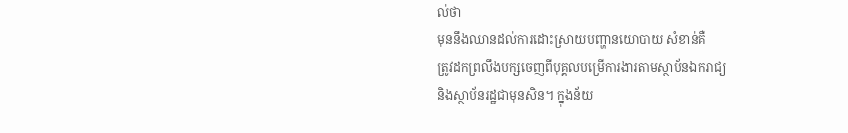ល់ថា
មុននឹងឈានដល់ការដោះស្រាយបញ្ហានយោបាយ សំខាន់គឺ
ត្រូវដកព្រលឹងបក្សចេញពីបុគ្គលបម្រើការងារតាមស្ថាប័នឯករាជ្យ
និងស្ថាប័នរដ្ឋជាមុនសិន។ ក្នុងន័យ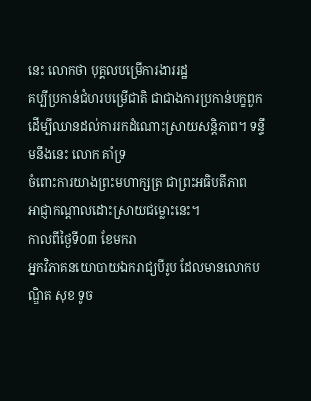នេះ លោកថា បុគ្គលបម្រើការងាររដ្ឋ
គប្បីប្រកាន់ជំហរបម្រើជាតិ ជាជាងការប្រកាន់បក្ខពួក
ដើម្បីឈានដល់ការរកដំណោះស្រាយសន្តិភាព។ ទន្ទឹមនឹងនេះ លោក គាំទ្រ
ចំពោះការយាងព្រះមហាក្សត្រ ជាព្រះអធិបតីភាព
អាជ្ញាកណ្តាលដោះស្រាយជម្លោះនេះ។
កាលពីថ្ងៃទី០៣ ខែមករា
អ្នកវិភាគនយោបាយឯករាជ្យបីរូប ដែលមានលោកបណ្ឌិត សុខ ទូច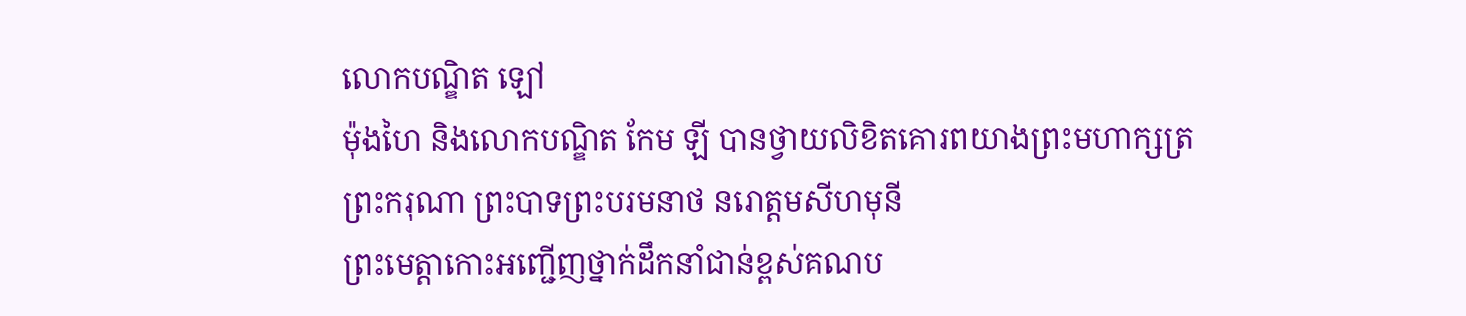លោកបណ្ឌិត ឡៅ
ម៉ុងហៃ និងលោកបណ្ឌិត កែម ឡី បានថ្វាយលិខិតគោរពយាងព្រះមហាក្សត្រ
ព្រះករុណា ព្រះបាទព្រះបរមនាថ នរោត្តមសីហមុនី
ព្រះមេត្តាកោះអញ្ជើញថ្នាក់ដឹកនាំជាន់ខ្ពស់គណប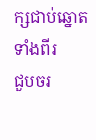ក្សជាប់ឆ្នោតទាំងពីរ
ជួបចរ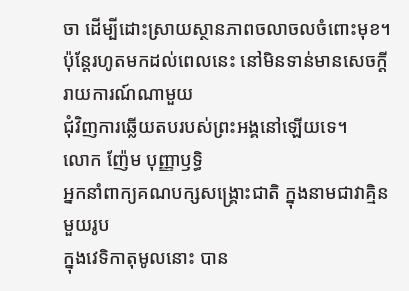ចា ដើម្បីដោះស្រាយស្ថានភាពចលាចលចំពោះមុខ។
ប៉ុន្តែរហូតមកដល់ពេលនេះ នៅមិនទាន់មានសេចក្តីរាយការណ៍ណាមួយ
ជុំវិញការឆ្លើយតបរបស់ព្រះអង្គនៅឡើយទេ។
លោក ញ៉ែម បុញ្ញាឫទ្ធិ
អ្នកនាំពាក្យគណបក្សសង្គ្រោះជាតិ ក្នុងនាមជាវាគ្មិនមួយរូប
ក្នុងវេទិកាតុមូលនោះ បាន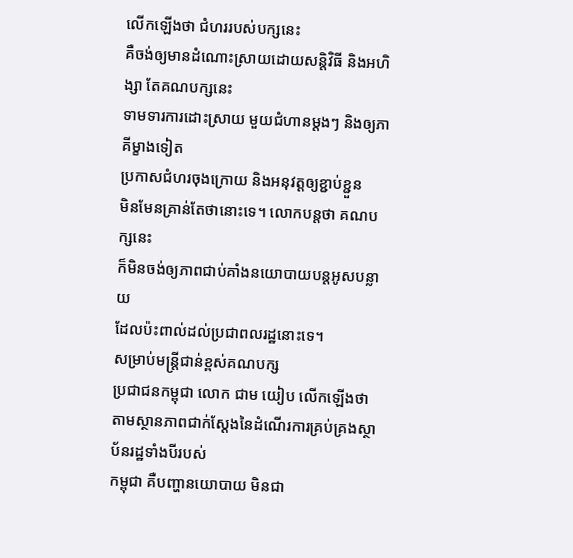លើកឡើងថា ជំហររបស់បក្សនេះ
គឺចង់ឲ្យមានដំណោះស្រាយដោយសន្តិវិធី និងអហិង្សា តែគណបក្សនេះ
ទាមទារការដោះស្រាយ មួយជំហានម្តងៗ និងឲ្យភាគីម្ខាងទៀត
ប្រកាសជំហរចុងក្រោយ និងអនុវត្តឲ្យខ្ជាប់ខ្ជួន
មិនមែនគ្រាន់តែថានោះទេ។ លោកបន្តថា គណបក្សនេះ
ក៏មិនចង់ឲ្យភាពជាប់គាំងនយោបាយបន្តអូសបន្លាយ
ដែលប៉ះពាល់ដល់ប្រជាពលរដ្ឋនោះទេ។
សម្រាប់មន្ត្រីជាន់ខ្ពស់គណបក្ស
ប្រជាជនកម្ពុជា លោក ជាម យៀប លើកឡើងថា
តាមស្ថានភាពជាក់ស្តែងនៃដំណើរការគ្រប់គ្រងស្ថាប័នរដ្ឋទាំងបីរបស់
កម្ពុជា គឺបញ្ហានយោបាយ មិនជា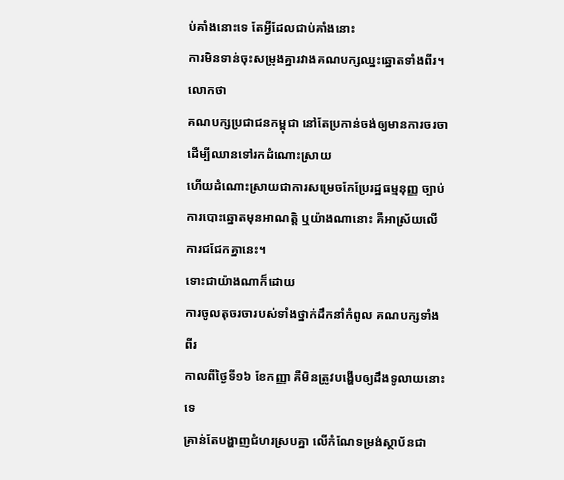ប់គាំងនោះទេ តែអ្វីដែលជាប់គាំងនោះ
ការមិនទាន់ចុះសម្រុងគ្នារវាងគណបក្សឈ្នះឆ្នោតទាំងពីរ។ លោកថា
គណបក្សប្រជាជនកម្ពុជា នៅតែប្រកាន់ចង់ឲ្យមានការចរចា
ដើម្បីឈានទៅរកដំណោះស្រាយ
ហើយដំណោះស្រាយជាការសម្រេចកែប្រែរដ្ឋធម្មនុញ្ញ ច្បាប់
ការបោះឆ្នោតមុនអាណត្តិ ឬយ៉ាងណានោះ គឺអាស្រ័យលើការជជែកគ្នានេះ។
ទោះជាយ៉ាងណាក៏ដោយ
ការចូលតុចរចារបស់ទាំងថ្នាក់ដឹកនាំកំពូល គណបក្សទាំងពីរ
កាលពីថ្ងៃទី១៦ ខែកញ្ញា គឺមិនត្រូវបង្ហើបឲ្យដឹងទូលាយនោះទេ
គ្រាន់តែបង្ហាញជំហរស្របគ្នា លើកំណែទម្រង់ស្ថាប័នជា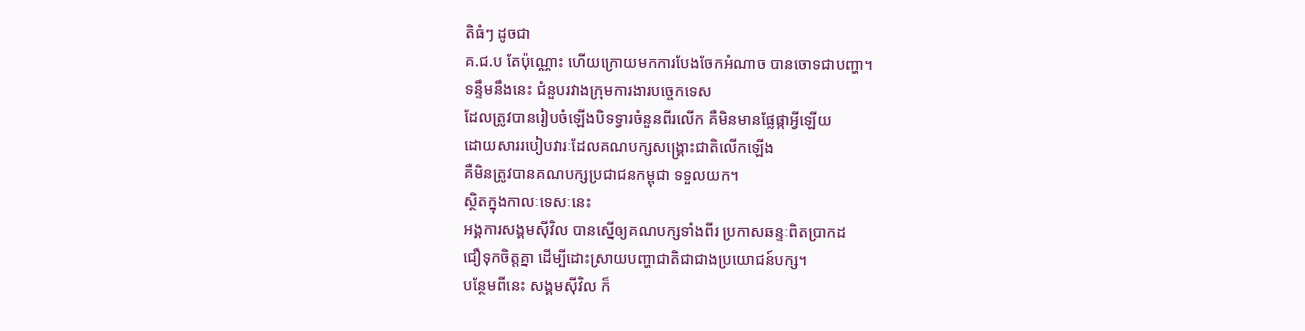តិធំៗ ដូចជា
គ.ជ.ប តែប៉ុណ្ណោះ ហើយក្រោយមកការបែងចែកអំណាច បានចោទជាបញ្ហា។
ទន្ទឹមនឹងនេះ ជំនួបរវាងក្រុមការងារបច្ចេកទេស
ដែលត្រូវបានរៀបចំឡើងបិទទ្វារចំនួនពីរលើក គឺមិនមានផ្លែផ្កាអ្វីឡើយ
ដោយសាររបៀបវារៈដែលគណបក្សសង្គ្រោះជាតិលើកឡើង
គឺមិនត្រូវបានគណបក្សប្រជាជនកម្ពុជា ទទួលយក។
ស្ថិតក្នុងកាលៈទេសៈនេះ
អង្គការសង្គមស៊ីវិល បានស្នើឲ្យគណបក្សទាំងពីរ ប្រកាសឆន្ទៈពិតប្រាកដ
ជឿទុកចិត្តគ្នា ដើម្បីដោះស្រាយបញ្ហាជាតិជាជាងប្រយោជន៍បក្ស។
បន្ថែមពីនេះ សង្គមស៊ីវិល ក៏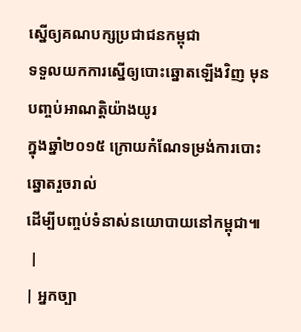ស្នើឲ្យគណបក្សប្រជាជនកម្ពុជា
ទទួលយកការស្នើឲ្យបោះឆ្នោតឡើងវិញ មុនបញ្ចប់អាណត្តិយ៉ាងយូរ
ក្នុងឆ្នាំ២០១៥ ក្រោយកំណែទម្រង់ការបោះឆ្នោតរួចរាល់
ដើម្បីបញ្ចប់ទំនាស់នយោបាយនៅកម្ពុជា៕
 |
| អ្នកច្បា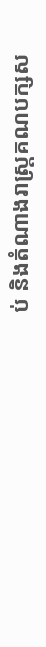ប់ និងតំណាងរាស្ដ្រគណបក្សស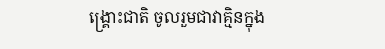ង្គ្រោះជាតិ ចូលរួមជាវាគ្មិនក្នុង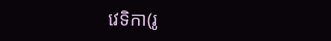វេទិកា(រូ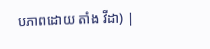បភាពដោយ តាំង វីដា) |